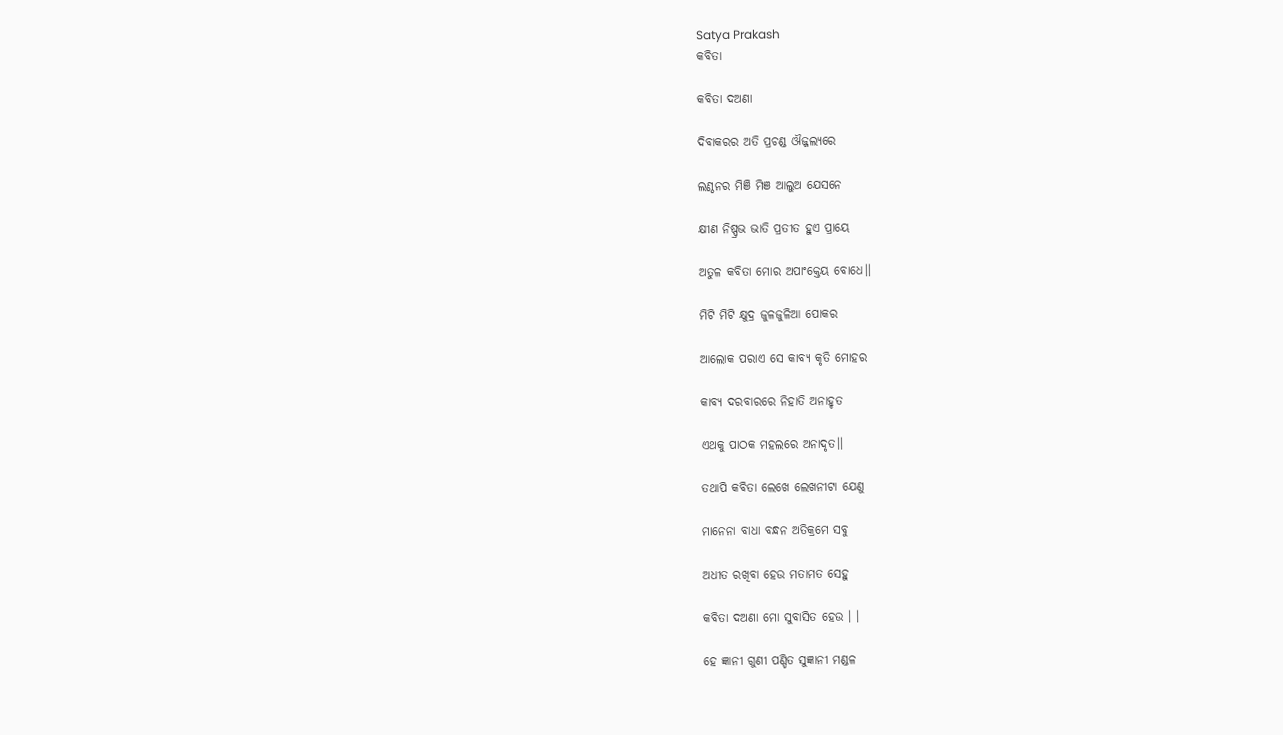Satya Prakash
କବିତା

କବିତା ଦଅଣା

ଦିବାକରର ଅତି ପ୍ରଚଣ୍ଡ ଔଜ୍ଜଲ୍ୟରେ

ଲଣ୍ଠନର ମିଞି ମିଞ ଆଲୁଅ ଯେସନେ

କ୍ଷୀଣ ନିଷ୍ପ୍ରଭ ଭାତି ପ୍ରତୀତ ହୁଏ ପ୍ରାୟେ

ଅତୁଳ କବିତା ମୋର ଅପାଂକ୍ତେୟ ବୋଧେ।।

ମିଟି ମିଟି କ୍ଷୁଦ୍ର ଜୁଳଜୁଳିଆ ପୋକର

ଆଲୋକ ପରାଏ ସେ କାବ୍ୟ କୃତି ମୋହର

କାବ୍ୟ ଦରବାରରେ ନିହାତି ଅନାହୃତ

ଏଥକୁ ପାଠକ ମହଲରେ ଅନାଦୃତ।।

ତଥାପି କବିତା ଲେଖେ ଲେଖନୀଟା ଯେଣୁ

ମାନେନା ବାଧା ବନ୍ଧନ ଅତିକ୍ରମେ ସବୁ

ଅଧୀତ ରଖିବା ହେଉ ମତାମତ ସେହୁ

କବିତା ଦଅଣା ମୋ ସୁବାସିତ ହେଉ । ।

ହେ ଜ୍ଞାନୀ ଗୁଣୀ ପଣ୍ଡିତ ସୁଜ୍ଞାନୀ ମଣ୍ଡଳ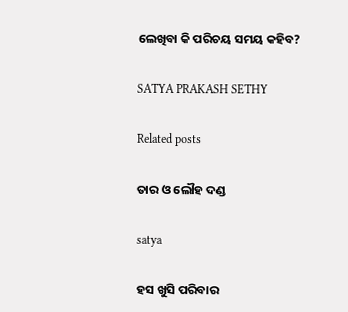ଲେଖିବା କି ପରିଚୟ ସମୟ କହିବ?

SATYA PRAKASH SETHY

Related posts

ତାର ଓ ଲୌହ ଦଣ୍ଡ

satya

ହସ ଖୁସି ପରିବାର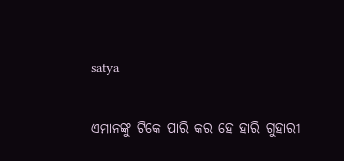satya

ଏମାନଙ୍କୁ ଟିକେ ପାରି କର ହେ ହାରି ଗୁହାରୀ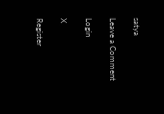satya

Leave a Comment

Login

X

Register